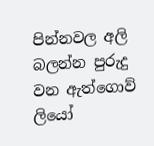පින්නවල අලි බලන්න පුරුදු වන ඇත්ගොව් ලියෝ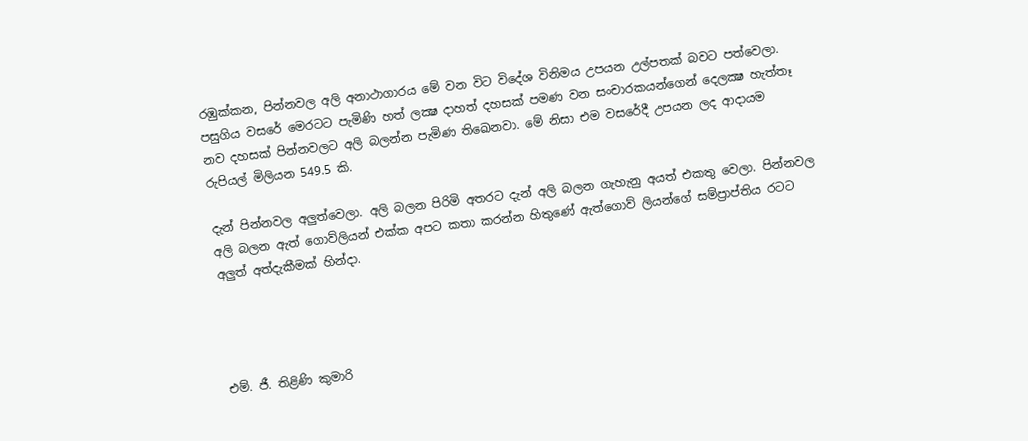රඹුක්‌කන, පින්නවල අලි අනාථාගාරය මේ වන විට විදේශ විනිමය උපයන උල්පතක්‌ බවට පත්වෙලා. පසුගිය වසරේ මෙරටට පැමිණි හත් ලක්‍ෂ දාහත් දහසක්‌ පමණ වන සංචාරකයන්ගෙන් දෙලක්‍ෂ හැත්තෑ නව දහසක්‌ පින්නවලට අලි බලන්න පැමිණ තිඛෙනවා. මේ නිසා එම වසරේදී උපයන ලද ආදායම රුපියල් මිලියන 549.5 කි.

දැන් පින්නවල අලුත්වෙලා. අලි බලන පිරිමි අතරට දැන් අලි බලන ගැහැනු අයත් එකතු වෙලා. පින්නවල අලි බලන ඇත් ගොව්ලියන් එක්‌ක අපට කතා කරන්න හිතුණේ ඇත්ගොව් ලියන්ගේ සම්ප්‍රාප්තිය රටට අලුත් අත්දැකීමක්‌ හින්දා.




එම්. ජී. තිළිණි කුමාරි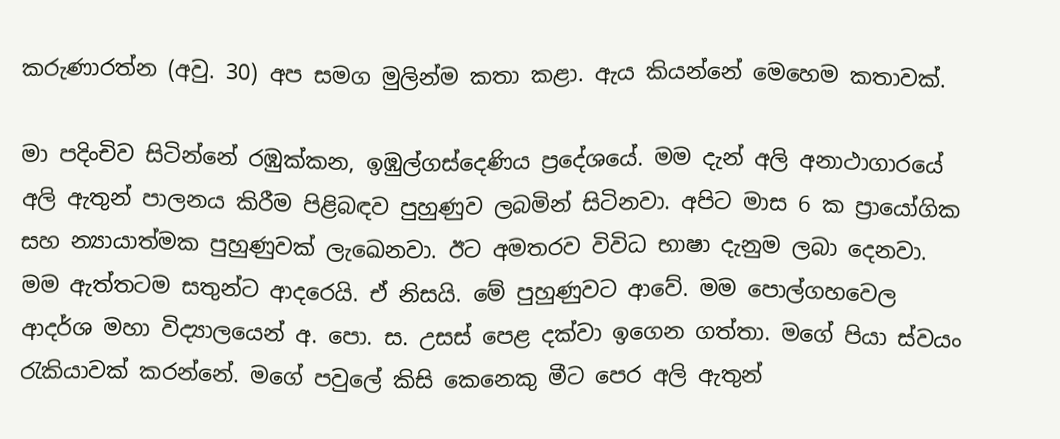කරුණාරත්න (අවු. 30) අප සමග මුලින්ම කතා කළා. ඇය කියන්නේ මෙහෙම කතාවක්‌.

මා පදිංචිව සිටින්නේ රඹුක්‌කන, ඉඹුල්ගස්‌දෙණිය ප්‍රදේශයේ. මම දැන් අලි අනාථාගාරයේ අලි ඇතුන් පාලනය කිරීම පිළිබඳව පුහුණුව ලබමින් සිටිනවා. අපිට මාස 6 ක ප්‍රායෝගික සහ න්‍යායාත්මක පුහුණුවක්‌ ලැඛෙනවා. ඊට අමතරව විවිධ භාෂා දැනුම ලබා දෙනවා. මම ඇත්තටම සතුන්ට ආදරෙයි. ඒ නිසයි. මේ පුහුණුවට ආවේ. මම පොල්ගහවෙල ආදර්ශ මහා විද්‍යාලයෙන් අ. පො. ස. උසස්‌ පෙළ දක්‌වා ඉගෙන ගත්තා. මගේ පියා ස්‌වයං රැකියාවක්‌ කරන්නේ. මගේ පවුලේ කිසි කෙනෙකු මීට පෙර අලි ඇතුන්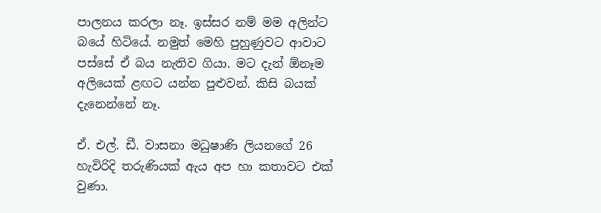පාලනය කරලා නෑ. ඉස්‌සර නම් මම අලින්ට බයේ හිටියේ. නමුත් මෙහි පුහුණුවට ආවාට පස්‌සේ ඒ බය නැතිව ගියා. මට දැන් ඕනෑම අලියෙක්‌ ළඟට යන්න පුළුවන්. කිසි බයක්‌ දැනෙන්නේ නෑ.

ඒ. එල්. ඩී. වාසනා මධුෂාණි ලියනගේ 26 හැවිරිදි තරුණියක්‌ ඇය අප හා කතාවට එක්‌ වුණා.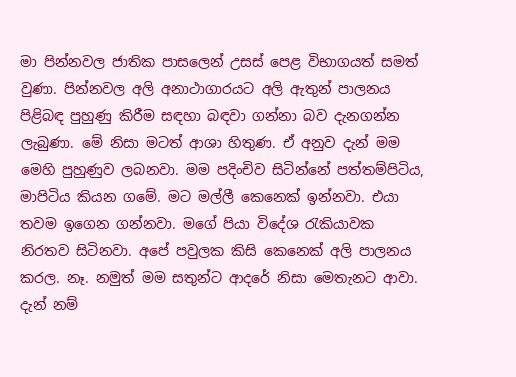මා පින්නවල ජාතික පාසලෙන් උසස්‌ පෙළ විභාගයත් සමත් වුණා. පින්නවල අලි අනාථාගාරයට අලි ඇතුන් පාලනය පිළිබඳ පුහුණු කිරීම සඳහා බඳවා ගන්නා බව දැනගන්න ලැබුණා. මේ නිසා මටත් ආශා හිතුණ. ඒ අනුව දැන් මම මෙහි පුහුණුව ලබනවා. මම පදිංචිව සිටින්නේ පත්තම්පිටිය, මාපිටිය කියන ගමේ. මට මල්ලී කෙනෙක්‌ ඉන්නවා. එයා තවම ඉගෙන ගන්නවා. මගේ පියා විදේශ රැකියාවක නිරතව සිටිනවා. අපේ පවුලක කිසි කෙනෙක්‌ අලි පාලනය කරල. නෑ. නමුත් මම සතුන්ට ආදරේ නිසා මෙතැනට ආවා. දැන් නම්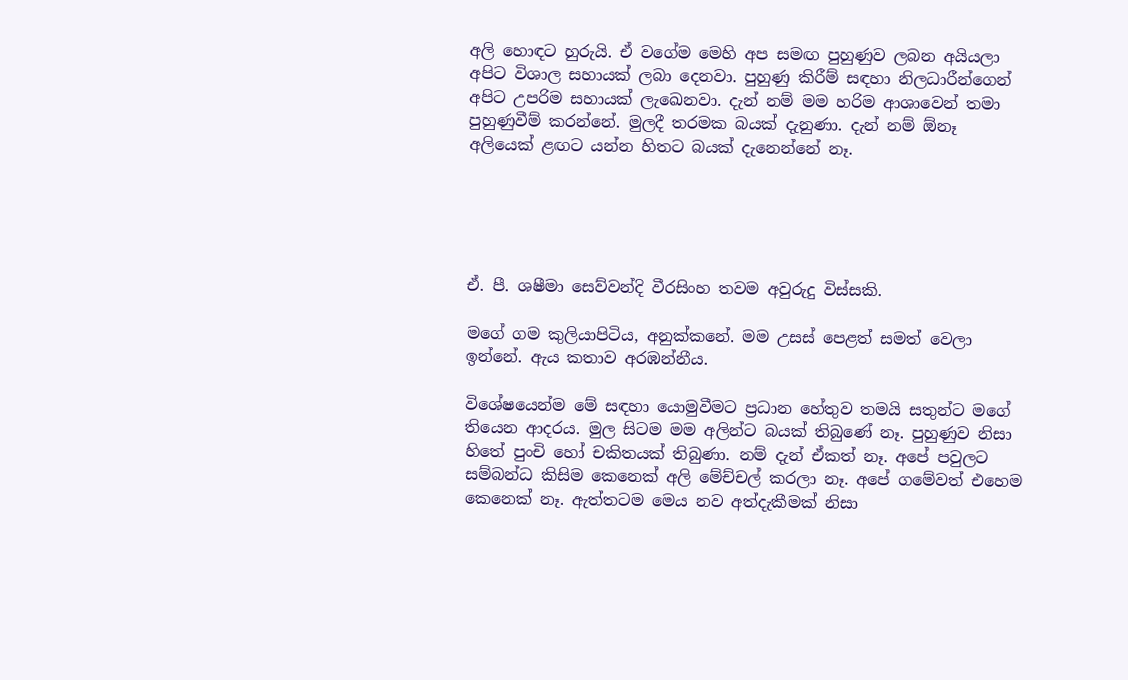අලි හොඳට හුරුයි. ඒ වගේම මෙහි අප සමඟ පුහුණුව ලබන අයියලා අපිට විශාල සහායක්‌ ලබා දෙනවා. පුහුණු කිරීම් සඳහා නිලධාරීන්ගෙන් අපිට උපරිම සහායක්‌ ලැඛෙනවා. දැන් නම් මම හරිම ආශාවෙන් තමා පුහුණුවීම් කරන්නේ. මුලදී තරමක බයක්‌ දැනුණා. දැන් නම් ඕනෑ අලියෙක්‌ ළඟට යන්න හිතට බයක්‌ දැනෙන්නේ නෑ.





ඒ. පී. ශෂීමා සෙව්වන්දි වීරසිංහ තවම අවුරුදු විස්‌සකි.

මගේ ගම කුලියාපිටිය, අනුක්‌කනේ. මම උසස්‌ පෙළත් සමත් වෙලා ඉන්නේ. ඇය කතාව අරඹන්නීය.

විශේෂයෙන්ම මේ සඳහා යොමුවීමට ප්‍රධාන හේතුව තමයි සතුන්ට මගේ තියෙන ආදරය. මුල සිටම මම අලින්ට බයක්‌ තිබුණේ නෑ. පුහුණුව නිසා හිතේ පුංචි හෝ චකිතයක්‌ තිබුණා. නම් දැන් ඒකත් නෑ. අපේ පවුලට සම්බන්ධ කිසිම කෙනෙක්‌ අලි මේච්චල් කරලා නෑ. අපේ ගමේවත් එහෙම කෙනෙක්‌ නෑ. ඇත්තටම මෙය නව අත්දැකීමක්‌ නිසා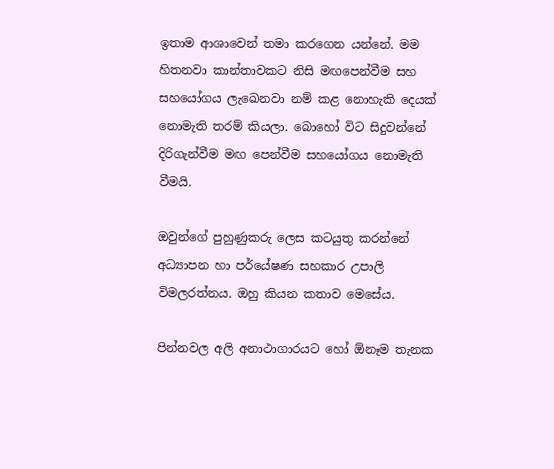ඉතාම ආශාවෙන් තමා කරගෙන යන්නේ. මම හිතනවා කාන්තාවකට නිසි මඟපෙන්වීම සහ සහයෝගය ලැඛෙනවා නම් කළ නොහැකි දෙයක්‌ නොමැති තරම් කියලා. බොහෝ විට සිදුවන්නේ දිරිගැන්වීම මඟ පෙන්වීම සහයෝගය නොමැති වීමයි.

ඔවුන්ගේ පුහුණුකරු ලෙස කටයුතු කරන්නේ අධ්‍යාපන හා පර්යේෂණ සහකාර උපාලි විමලරත්නය. ඔහු කියන කතාව මෙසේය.

පින්නවල අලි අනාථාගාරයට හෝ ඕනෑම තැනක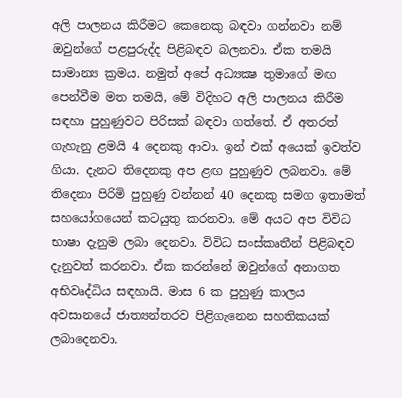අලි පාලනය කිරීමට කෙනෙකු බඳවා ගන්නවා නම් ඔවුන්ගේ පළපුරුද්ද පිළිබඳව බලනවා. ඒක තමයි සාමාන්‍ය ක්‍රමය. නමුත් අපේ අධ්‍යක්‍ෂ තුමාගේ මඟ පෙන්වීම මත තමයි, මේ විදිහට අලි පාලනය කිරීම සඳහා පුහුණුවට පිරිසක්‌ බඳවා ගත්තේ. ඒ අතරත් ගැහැනු ළමයි 4 දෙනකු ආවා. ඉන් එක්‌ අයෙක්‌ ඉවත්ව ගියා. දැනට තිදෙනකු අප ළඟ පුහුණුව ලබනවා. මේ තිදෙනා පිරිමි පුහුණු වන්නන් 40 දෙනකු සමග ඉතාමත් සහයෝගයෙන් කටයුතු කරනවා. මේ අයට අප විවිධ භාෂා දැනුම ලබා දෙනවා. විවිධ සංස්‌කෘතීන් පිළිබඳව දැනුවත් කරනවා. ඒක කරන්නේ ඔවුන්ගේ අනාගත අභිවෘද්ධිය සඳහායි. මාස 6 ක පුහුණු කාලය අවසානයේ ජාත්‍යන්තරව පිළිගැනෙන සහතිකයක්‌ ලබාදෙනවා.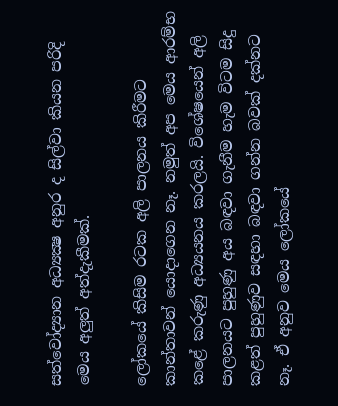සත්වෝද්‍යාන අධ්‍යක්‍ෂ අනුර ද සිල්වා කියන පරිදි මෙය අලුත් අත්දැකීමක්‌.

ලෝකයේ කිසිම රටක අලි පාලනය කිරීමට කාන්තාවන් යොදාගෙන නෑ. නමුත් අප මෙය ආරම්භ කළේ කරුණු අධ්‍යයනය කරලයි. විශේෂයෙන් අලි පාලනයට පුහුණු අය බඳවා ගැනීම හැම විටම සිදු කළත් පුහුණුව සඳහා බඳවා ගන්න බවක්‌ දක්‌නට නෑ. ඒ අනුව මෙය ලෝකයේ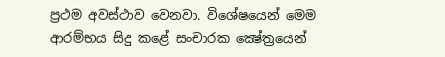ප්‍රථම අවස්‌ථාව වෙනවා. විශේෂයෙන් මෙම ආරම්භය සිදු කළේ සංචාරක ක්‍ෂේත්‍රයෙන්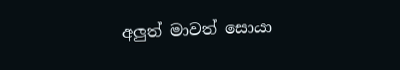අලුත් මාවත් සොයා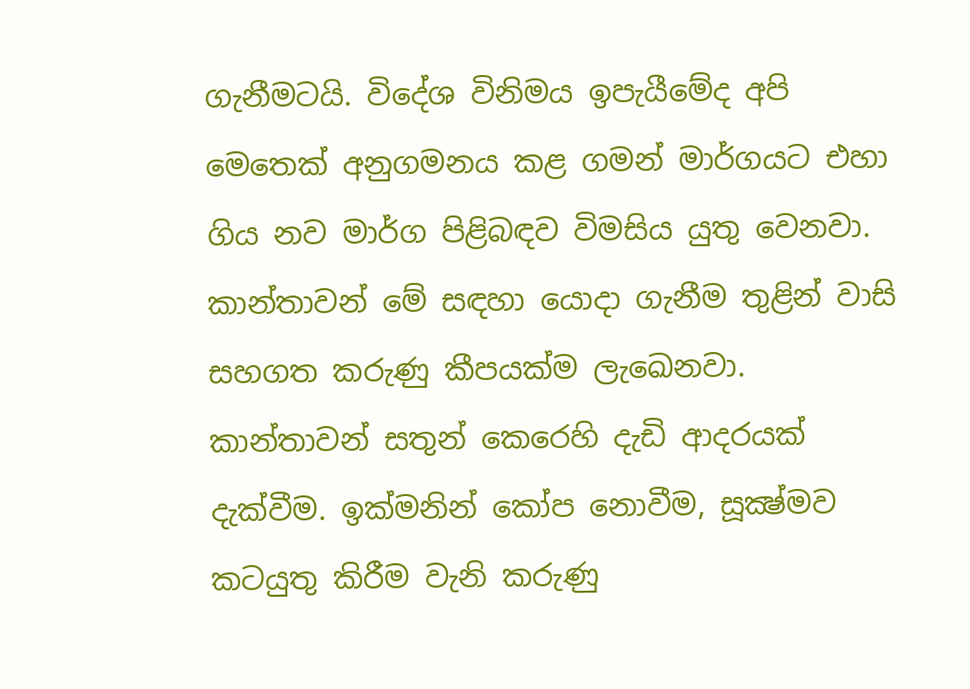ගැනීමටයි. විදේශ විනිමය ඉපැයීමේද අපි මෙතෙක්‌ අනුගමනය කළ ගමන් මාර්ගයට එහා ගිය නව මාර්ග පිළිබඳව විමසිය යුතු වෙනවා. කාන්තාවන් මේ සඳහා යොදා ගැනීම තුළින් වාසි සහගත කරුණු කීපයක්‌ම ලැඛෙනවා. කාන්තාවන් සතුන් කෙරෙහි දැඩි ආදරයක්‌ දැක්‌වීම. ඉක්‌මනින් කෝප නොවීම, සූක්‍ෂ්මව කටයුතු කිරීම වැනි කරුණු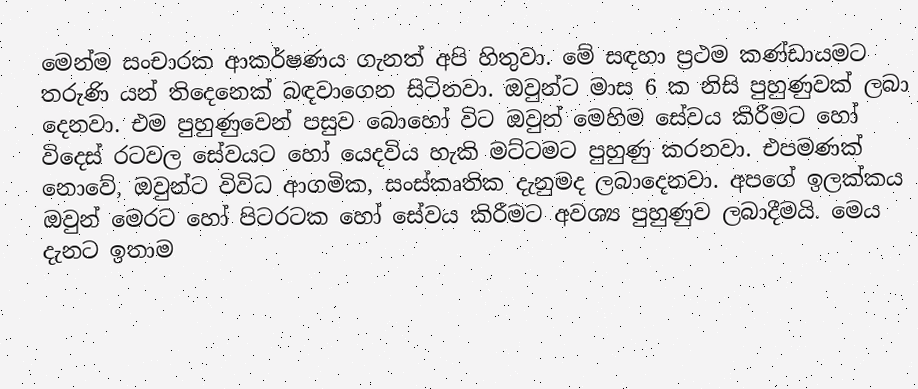මෙන්ම සංචාරක ආකර්ෂණය ගැනත් අපි හිතුවා. මේ සඳහා ප්‍රථම කණ්‌ඩායමට තරුණි යන් තිදෙනෙක්‌ බඳවාගෙන සිටිනවා. ඔවුන්ට මාස 6 ක නිසි පුහුණුවක්‌ ලබා දෙනවා. එම පුහුණුවෙන් පසුව බොහෝ විට ඔවුන් මෙහිම සේවය කිරීමට හෝ විදෙස්‌ රටවල සේවයට හෝ යෙදවිය හැකි මට්‌ටමට පුහුණු කරනවා. එපමණක්‌ නොවේ, ඔවුන්ට විවිධ ආගමික, සංස්‌කෘතික දැනුමද ලබාදෙනවා. අපගේ ඉලක්‌කය ඔවුන් මෙරට හෝ පිටරටක හෝ සේවය කිරීමට අවශ්‍ය පුහුණුව ලබාදීමයි. මෙය දැනට ඉතාම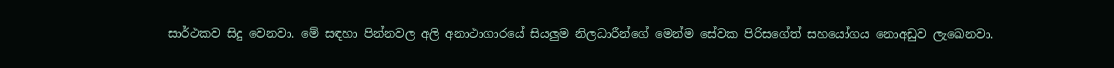සාර්ථකව සිදු වෙනවා. මේ සඳහා පින්නවල අලි අනාථාගාරයේ සියලුම නිලධාරීන්ගේ මෙන්ම සේවක පිරිසගේත් සහයෝගය නොඅඩුව ලැඛෙනවා.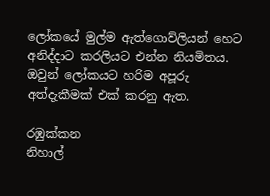ලෝකයේ මුල්ම ඇත්ගොව්ලියන් හෙට අනිද්දාට කරලියට එන්න නියමිතය. ඔවුන් ලෝකයට හරිම අපූරු අත්දැකීමක්‌ එක්‌ කරනු ඇත.

රඹුක්‌කන
නිහාල්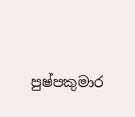පුෂ්පකුමාර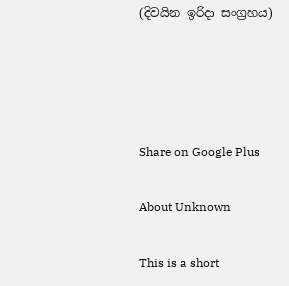(දිවයින ඉරිදා සංග්‍රහය)




Share on Google Plus

About Unknown

This is a short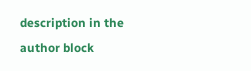description in the author block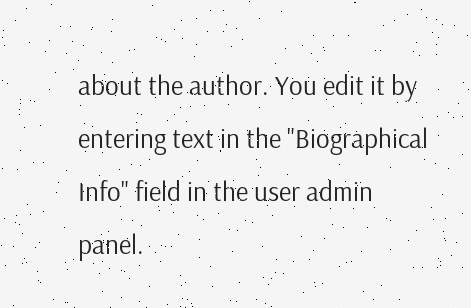about the author. You edit it by entering text in the "Biographical Info" field in the user admin panel.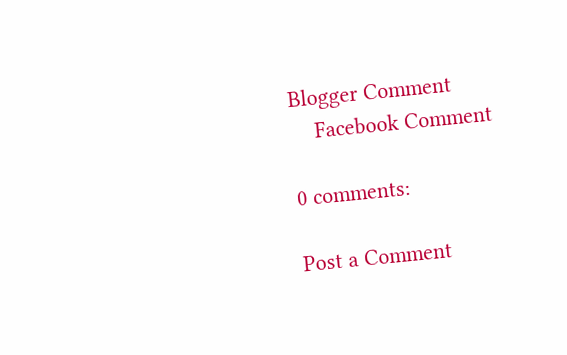Blogger Comment
    Facebook Comment

0 comments:

Post a Comment